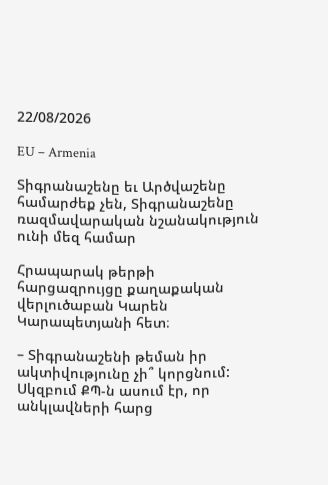22/08/2026

EU – Armenia

Տիգրանաշենը եւ Արծվաշենը համարժեք չեն, Տիգրանաշենը ռազմավարական նշանակություն ունի մեզ համար

Հրապարակ թերթի հարցազրույցը քաղաքական վերլուծաբան Կարեն Կարապետյանի հետ։

– Տիգրանաշենի թեման իր ակտիվությունը չի՞ կորցնում: Սկզբում ՔՊ-ն ասում էր, որ անկլավների հարց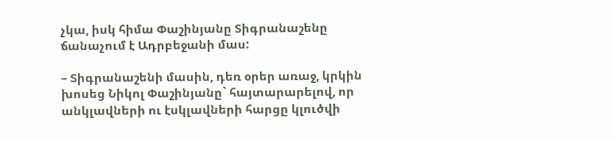չկա, իսկ հիմա Փաշինյանը Տիգրանաշենը ճանաչում է Ադրբեջանի մաս:

– Տիգրանաշենի մասին, դեռ օրեր առաջ, կրկին խոսեց Նիկոլ Փաշինյանը` հայտարարելով, որ անկլավների ու էսկլավների հարցը կլուծվի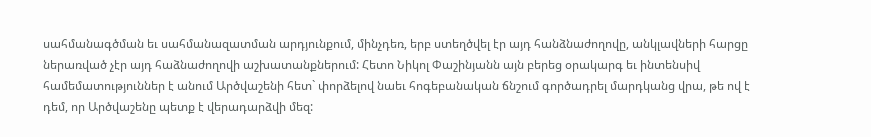սահմանագծման եւ սահմանազատման արդյունքում, մինչդեռ, երբ ստեղծվել էր այդ հանձնաժողովը, անկլավների հարցը ներառված չէր այդ հաձնաժողովի աշխատանքներում: Հետո Նիկոլ Փաշինյանն այն բերեց օրակարգ եւ ինտենսիվ համեմատություններ է անում Արծվաշենի հետ` փորձելով նաեւ հոգեբանական ճնշում գործադրել մարդկանց վրա, թե ով է դեմ, որ Արծվաշենը պետք է վերադարձվի մեզ: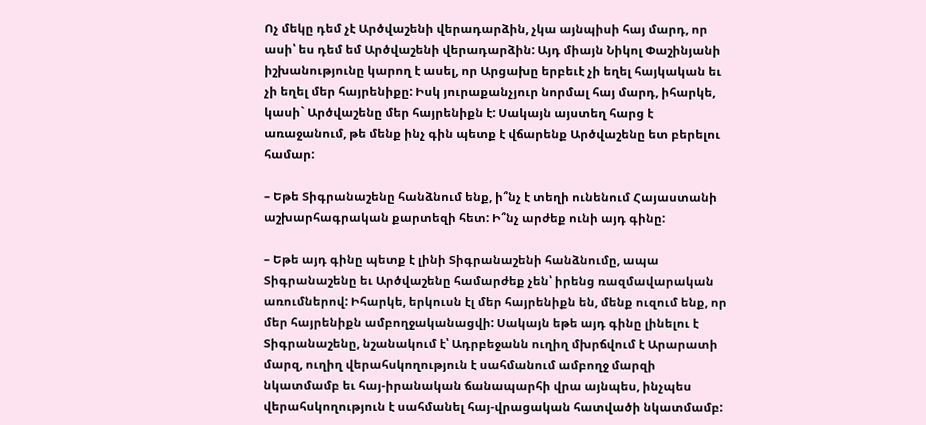Ոչ մեկը դեմ չէ Արծվաշենի վերադարձին, չկա այնպիսի հայ մարդ, որ ասի՝ ես դեմ եմ Արծվաշենի վերադարձին: Այդ միայն Նիկոլ Փաշինյանի իշխանությունը կարող է ասել, որ Արցախը երբեւէ չի եղել հայկական եւ չի եղել մեր հայրենիքը: Իսկ յուրաքանչյուր նորմալ հայ մարդ, իհարկե, կասի` Արծվաշենը մեր հայրենիքն է: Սակայն այստեղ հարց է առաջանում, թե մենք ինչ գին պետք է վճարենք Արծվաշենը ետ բերելու համար:

– Եթե Տիգրանաշենը հանձնում ենք, ի՞նչ է տեղի ունենում Հայաստանի աշխարհագրական քարտեզի հետ: Ի՞նչ արժեք ունի այդ գինը:

– Եթե այդ գինը պետք է լինի Տիգրանաշենի հանձնումը, ապա Տիգրանաշենը եւ Արծվաշենը համարժեք չեն՝ իրենց ռազմավարական առումներով: Իհարկե, երկուսն էլ մեր հայրենիքն են, մենք ուզում ենք, որ մեր հայրենիքն ամբողջականացվի: Սակայն եթե այդ գինը լինելու է Տիգրանաշենը, նշանակում է՝ Ադրբեջանն ուղիղ մխրճվում է Արարատի մարզ, ուղիղ վերահսկողություն է սահմանում ամբողջ մարզի նկատմամբ եւ հայ-իրանական ճանապարհի վրա այնպես, ինչպես վերահսկողություն է սահմանել հայ-վրացական հատվածի նկատմամբ: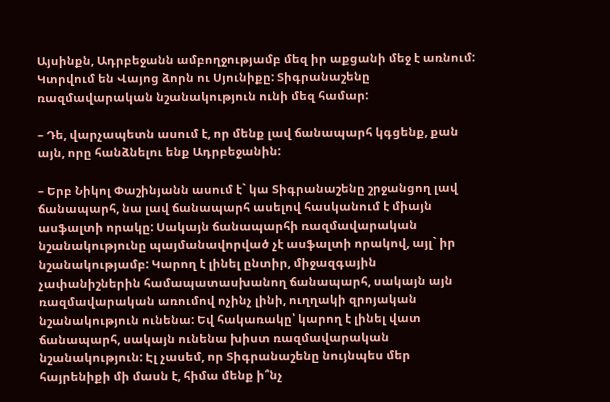Այսինքն, Ադրբեջանն ամբողջությամբ մեզ իր աքցանի մեջ է առնում: Կտրվում են Վայոց ձորն ու Սյունիքը: Տիգրանաշենը ռազմավարական նշանակություն ունի մեզ համար:

– Դե, վարչապետն ասում է, որ մենք լավ ճանապարհ կգցենք, քան այն, որը հանձնելու ենք Ադրբեջանին:

– Երբ Նիկոլ Փաշինյանն ասում է` կա Տիգրանաշենը շրջանցող լավ ճանապարհ, նա լավ ճանապարհ ասելով հասկանում է միայն ասֆալտի որակը: Սակայն ճանապարհի ռազմավարական նշանակությունը պայմանավորված չէ ասֆալտի որակով, այլ` իր նշանակությամբ: Կարող է լինել ընտիր, միջազգային չափանիշներին համապատասխանող ճանապարհ, սակայն այն ռազմավարական առումով ոչինչ լինի, ուղղակի զրոյական նշանակություն ունենա: Եվ հակառակը՝ կարող է լինել վատ ճանապարհ, սակայն ունենա խիստ ռազմավարական նշանակություն: Էլ չասեմ, որ Տիգրանաշենը նույնպես մեր հայրենիքի մի մասն է, հիմա մենք ի՞նչ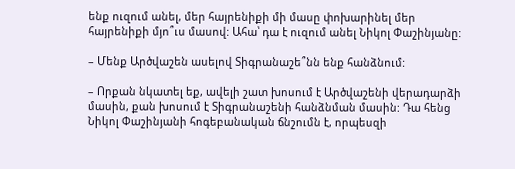ենք ուզում անել, մեր հայրենիքի մի մասը փոխարինել մեր հայրենիքի մյո՞ւս մասով: Ահա՝ դա է ուզում անել Նիկոլ Փաշինյանը:

– Մենք Արծվաշեն ասելով Տիգրանաշե՞նն ենք հանձնում:

– Որքան նկատել եք, ավելի շատ խոսում է Արծվաշենի վերադարձի մասին, քան խոսում է Տիգրանաշենի հանձնման մասին: Դա հենց Նիկոլ Փաշինյանի հոգեբանական ճնշումն է, որպեսզի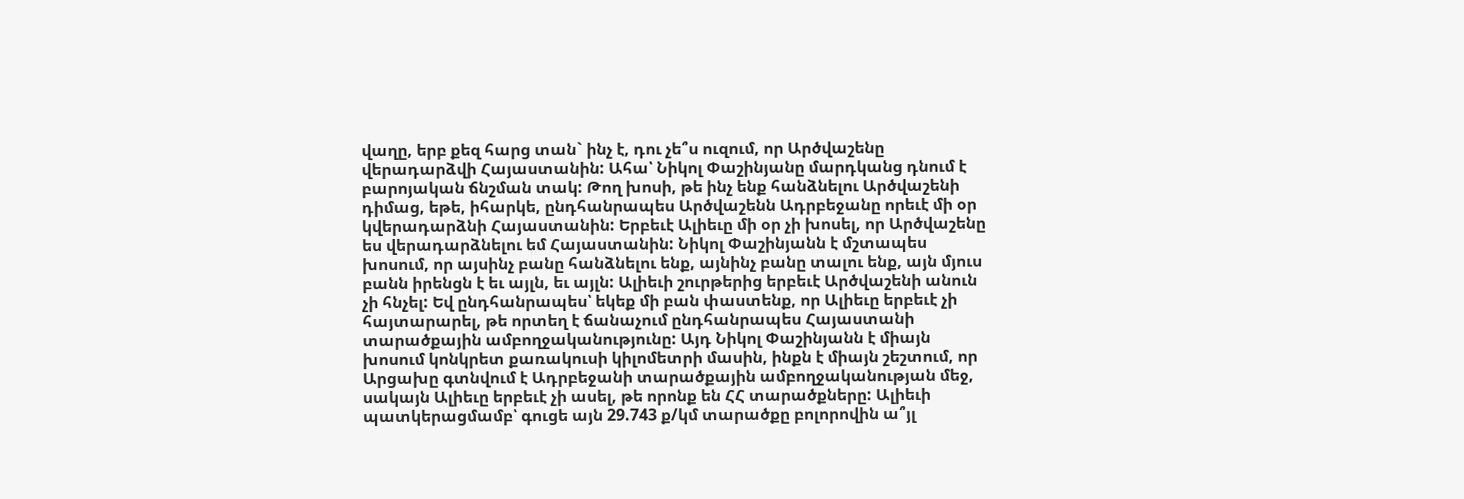վաղը, երբ քեզ հարց տան` ինչ է, դու չե՞ս ուզում, որ Արծվաշենը վերադարձվի Հայաստանին: Ահա՝ Նիկոլ Փաշինյանը մարդկանց դնում է բարոյական ճնշման տակ: Թող խոսի, թե ինչ ենք հանձնելու Արծվաշենի դիմաց, եթե, իհարկե, ընդհանրապես Արծվաշենն Ադրբեջանը որեւէ մի օր կվերադարձնի Հայաստանին: Երբեւէ Ալիեւը մի օր չի խոսել, որ Արծվաշենը ես վերադարձնելու եմ Հայաստանին: Նիկոլ Փաշինյանն է մշտապես խոսում, որ այսինչ բանը հանձնելու ենք, այնինչ բանը տալու ենք, այն մյուս բանն իրենցն է եւ այլն, եւ այլն: Ալիեւի շուրթերից երբեւէ Արծվաշենի անուն չի հնչել: Եվ ընդհանրապես՝ եկեք մի բան փաստենք, որ Ալիեւը երբեւէ չի հայտարարել, թե որտեղ է ճանաչում ընդհանրապես Հայաստանի տարածքային ամբողջականությունը: Այդ Նիկոլ Փաշինյանն է միայն խոսում կոնկրետ քառակուսի կիլոմետրի մասին, ինքն է միայն շեշտում, որ Արցախը գտնվում է Ադրբեջանի տարածքային ամբողջականության մեջ, սակայն Ալիեւը երբեւէ չի ասել, թե որոնք են ՀՀ տարածքները: Ալիեւի պատկերացմամբ՝ գուցե այն 29.743 ք/կմ տարածքը բոլորովին ա՞յլ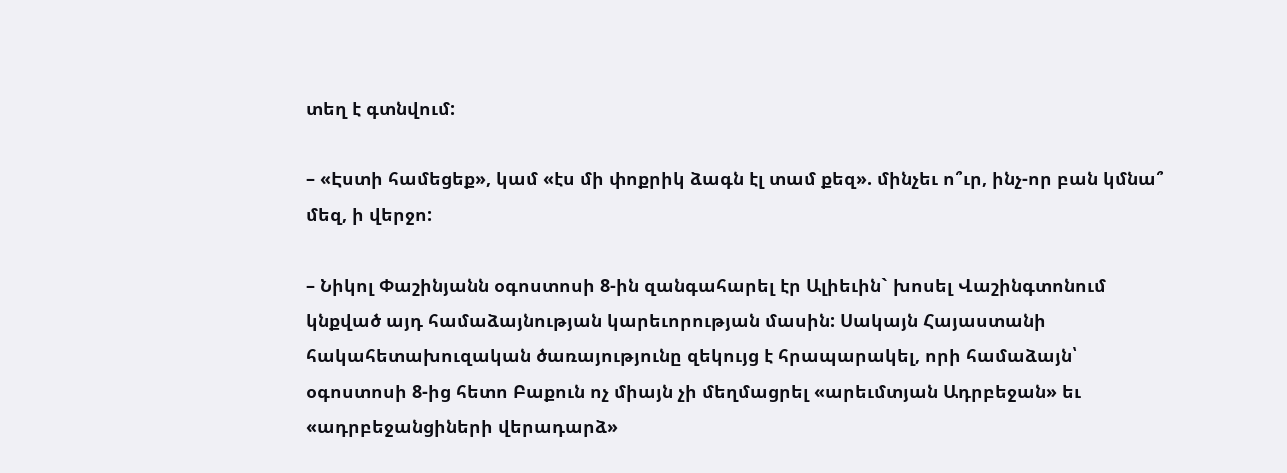տեղ է գտնվում:

– «Էստի համեցեք», կամ «էս մի փոքրիկ ձագն էլ տամ քեզ». մինչեւ ո՞ւր, ինչ-որ բան կմնա՞ մեզ, ի վերջո:

– Նիկոլ Փաշինյանն օգոստոսի 8-ին զանգահարել էր Ալիեւին` խոսել Վաշինգտոնում կնքված այդ համաձայնության կարեւորության մասին: Սակայն Հայաստանի հակահետախուզական ծառայությունը զեկույց է հրապարակել, որի համաձայն՝ օգոստոսի 8-ից հետո Բաքուն ոչ միայն չի մեղմացրել «արեւմտյան Ադրբեջան» եւ «ադրբեջանցիների վերադարձ»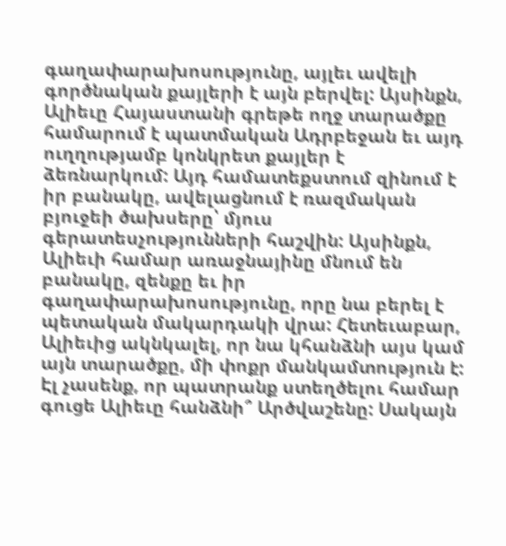գաղափարախոսությունը, այլեւ ավելի գործնական քայլերի է այն բերվել: Այսինքն, Ալիեւը Հայաստանի գրեթե ողջ տարածքը համարում է պատմական Ադրբեջան եւ այդ ուղղությամբ կոնկրետ քայլեր է ձեռնարկում: Այդ համատեքստում զինում է իր բանակը, ավելացնում է ռազմական բյուջեի ծախսերը՝ մյուս գերատեսչությունների հաշվին: Այսինքն, Ալիեւի համար առաջնայինը մնում են բանակը, զենքը եւ իր գաղափարախոսությունը, որը նա բերել է պետական մակարդակի վրա: Հետեւաբար, Ալիեւից ակնկալել, որ նա կհանձնի այս կամ այն տարածքը, մի փոքր մանկամտություն է: Էլ չասենք, որ պատրանք ստեղծելու համար գուցե Ալիեւը հանձնի՞ Արծվաշենը: Սակայն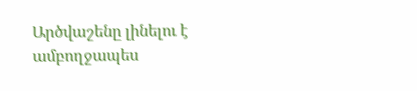Արծվաշենը լինելու է ամբողջապես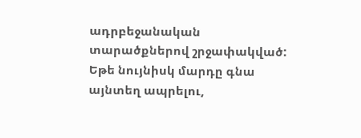ադրբեջանական տարածքներով շրջափակված: Եթե նույնիսկ մարդը գնա այնտեղ ապրելու,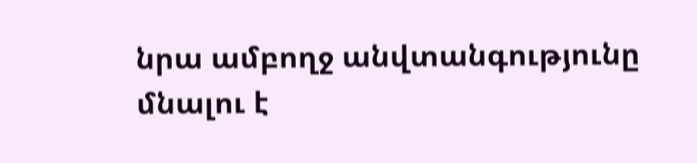նրա ամբողջ անվտանգությունը մնալու է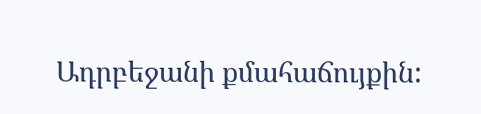Ադրբեջանի քմահաճույքին: